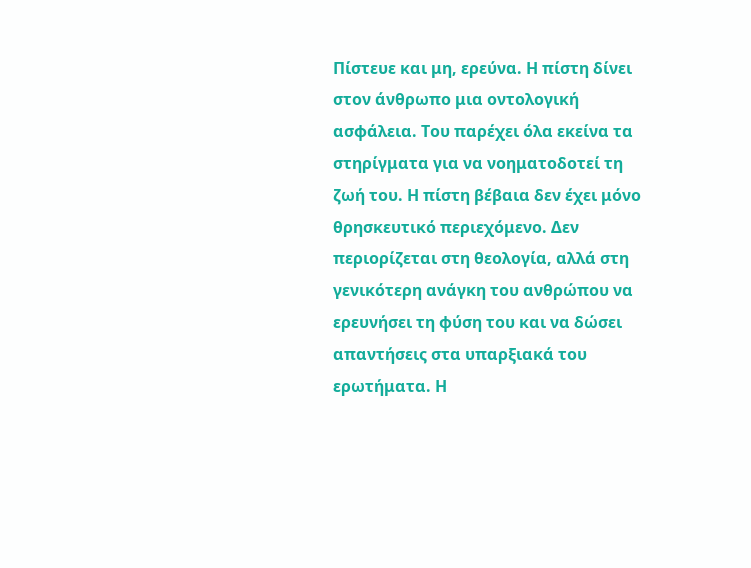Πίστευε και μη, ερεύνα. Η πίστη δίνει στον άνθρωπο μια οντολογική ασφάλεια. Του παρέχει όλα εκείνα τα στηρίγματα για να νοηματοδοτεί τη ζωή του. Η πίστη βέβαια δεν έχει μόνο θρησκευτικό περιεχόμενο. Δεν περιορίζεται στη θεολογία, αλλά στη γενικότερη ανάγκη του ανθρώπου να ερευνήσει τη φύση του και να δώσει απαντήσεις στα υπαρξιακά του ερωτήματα. Η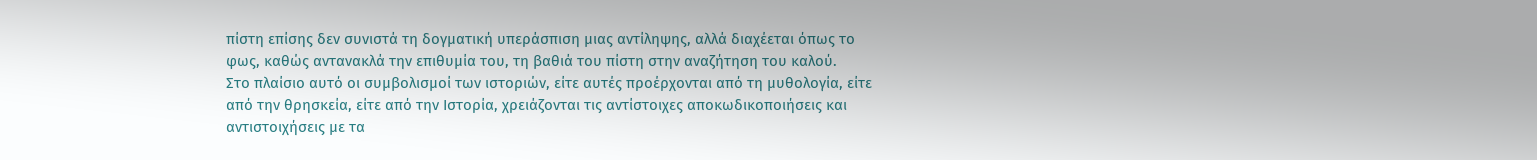πίστη επίσης δεν συνιστά τη δογματική υπεράσπιση μιας αντίληψης, αλλά διαχέεται όπως το φως, καθώς αντανακλά την επιθυμία του, τη βαθιά του πίστη στην αναζήτηση του καλού.
Στο πλαίσιο αυτό οι συμβολισμοί των ιστοριών, είτε αυτές προέρχονται από τη μυθολογία, είτε από την θρησκεία, είτε από την Ιστορία, χρειάζονται τις αντίστοιχες αποκωδικοποιήσεις και αντιστοιχήσεις με τα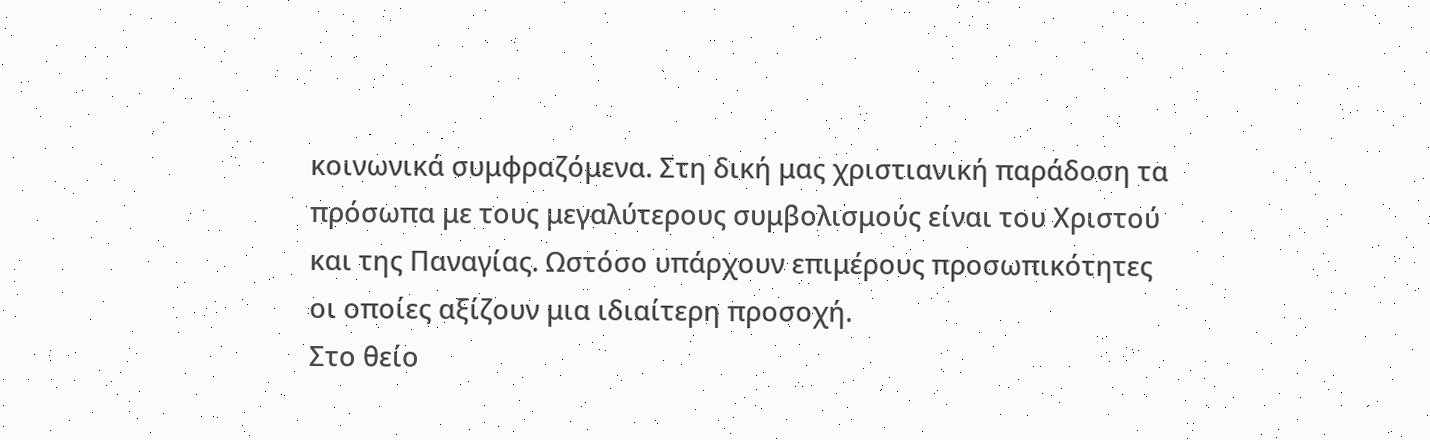κοινωνικά συμφραζόμενα. Στη δική μας χριστιανική παράδοση τα πρόσωπα με τους μεγαλύτερους συμβολισμούς είναι του Χριστού και της Παναγίας. Ωστόσο υπάρχουν επιμέρους προσωπικότητες οι οποίες αξίζουν μια ιδιαίτερη προσοχή.
Στο θείο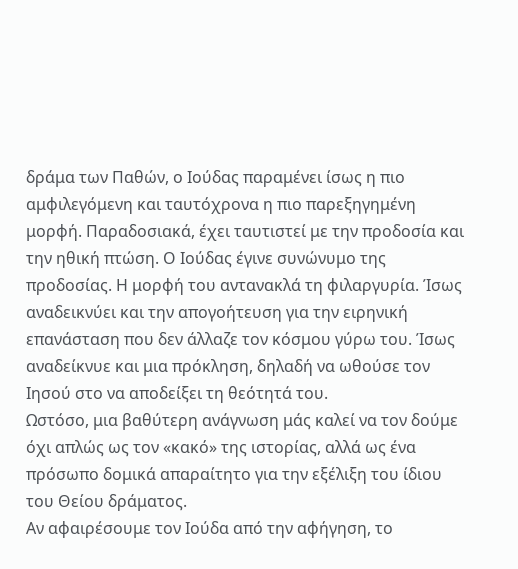δράμα των Παθών, ο Ιούδας παραμένει ίσως η πιο αμφιλεγόμενη και ταυτόχρονα η πιο παρεξηγημένη μορφή. Παραδοσιακά, έχει ταυτιστεί με την προδοσία και την ηθική πτώση. Ο Ιούδας έγινε συνώνυμο της προδοσίας. Η μορφή του αντανακλά τη φιλαργυρία. Ίσως αναδεικνύει και την απογοήτευση για την ειρηνική επανάσταση που δεν άλλαζε τον κόσμου γύρω του. Ίσως αναδείκνυε και μια πρόκληση, δηλαδή να ωθούσε τον Ιησού στο να αποδείξει τη θεότητά του.
Ωστόσο, μια βαθύτερη ανάγνωση μάς καλεί να τον δούμε όχι απλώς ως τον «κακό» της ιστορίας, αλλά ως ένα πρόσωπο δομικά απαραίτητο για την εξέλιξη του ίδιου του Θείου δράματος.
Αν αφαιρέσουμε τον Ιούδα από την αφήγηση, το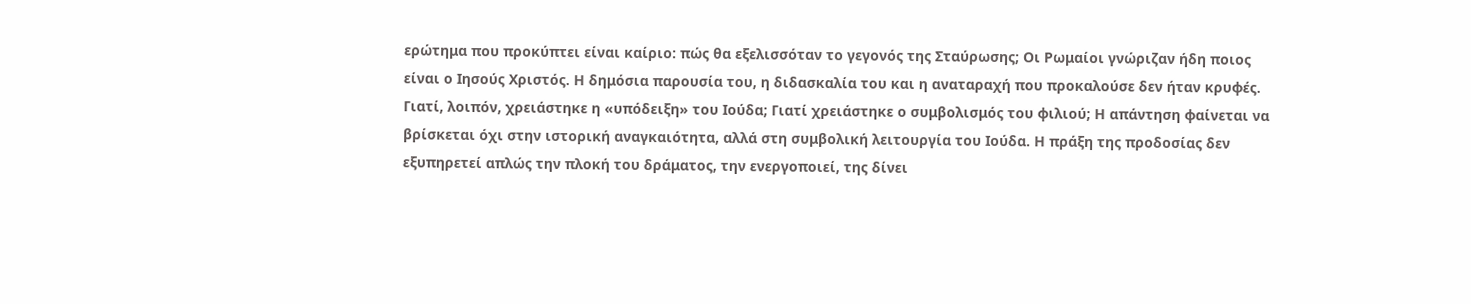ερώτημα που προκύπτει είναι καίριο: πώς θα εξελισσόταν το γεγονός της Σταύρωσης; Οι Ρωμαίοι γνώριζαν ήδη ποιος είναι ο Ιησούς Χριστός. Η δημόσια παρουσία του, η διδασκαλία του και η αναταραχή που προκαλούσε δεν ήταν κρυφές. Γιατί, λοιπόν, χρειάστηκε η «υπόδειξη» του Ιούδα; Γιατί χρειάστηκε ο συμβολισμός του φιλιού; Η απάντηση φαίνεται να βρίσκεται όχι στην ιστορική αναγκαιότητα, αλλά στη συμβολική λειτουργία του Ιούδα. Η πράξη της προδοσίας δεν εξυπηρετεί απλώς την πλοκή του δράματος, την ενεργοποιεί, της δίνει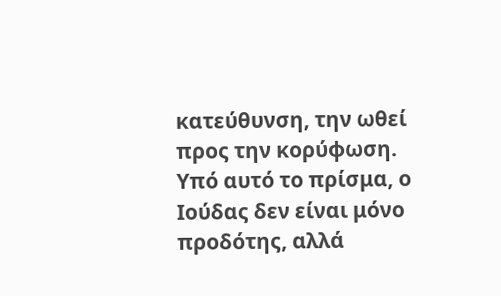κατεύθυνση, την ωθεί προς την κορύφωση.
Υπό αυτό το πρίσμα, ο Ιούδας δεν είναι μόνο προδότης, αλλά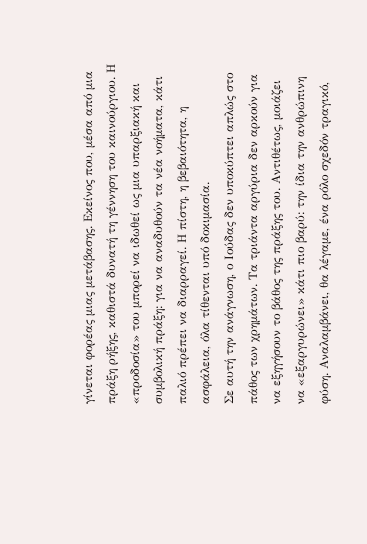γίνεται φορέας μιας μετάβασης. Εκείνος που, μέσα από μια πράξη ρήξης, καθιστά δυνατή τη γέννηση του καινούργιου. Η «προδοσία» του μπορεί να ιδωθεί ως μια υπαρξιακή και συμβολική πράξη: για να αναδυθούν τα νέα νοήματα, κάτι παλιό πρέπει να διαρραγεί. Η πίστη, η βεβαιότητα, η ασφάλεια, όλα τίθενται υπό δοκιμασία.
Σε αυτή την ανάγνωση, ο Ιούδας δεν υποκύπτει απλώς στο πάθος των χρημάτων. Τα τριάντα αργύρια δεν αρκούν για να εξηγήσουν το βάθος της πράξης του. Αντιθέτως, μοιάζει να «εξαργυρώνει» κάτι πιο βαρύ: την ίδια την ανθρώπινη φύση. Αναλαμβάνει, θα λέγαμε, ένα ρόλο σχεδόν τραγικό,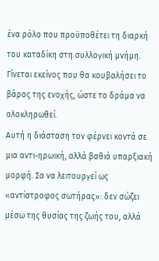ένα ρόλο που προϋποθέτει τη διαρκή του καταδίκη στη συλλογική μνήμη. Γίνεται εκείνος που θα κουβαλήσει το βάρος της ενοχής, ώστε το δράμα να ολοκληρωθεί.
Αυτή η διάσταση τον φέρνει κοντά σε μια αντι-ηρωική, αλλά βαθιά υπαρξιακή μορφή. Σα να λειτουργεί ως «αντίστροφος σωτήρας»: δεν σώζει μέσω της θυσίας της ζωής του, αλλά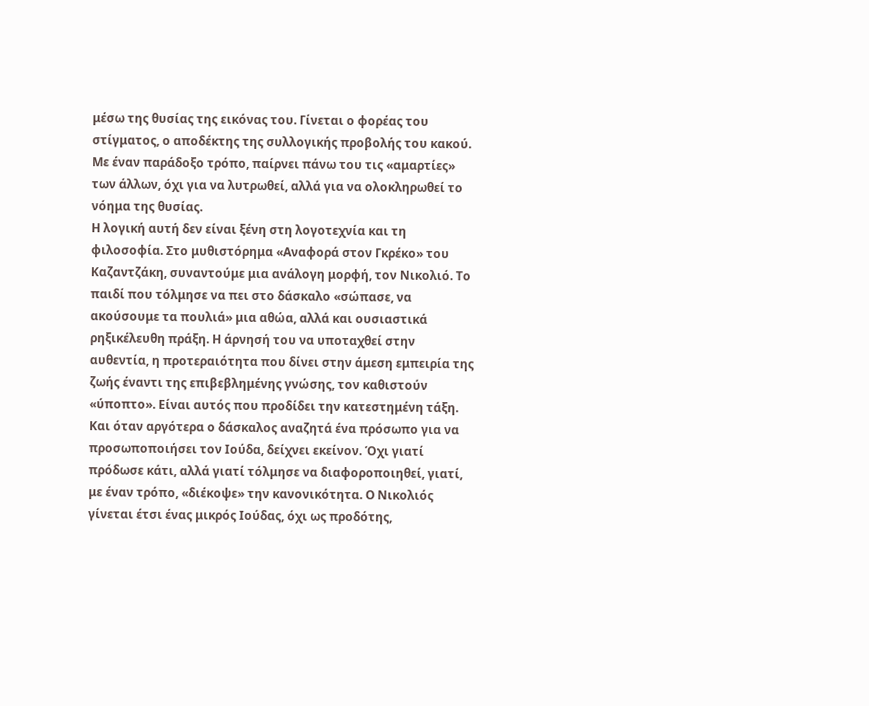μέσω της θυσίας της εικόνας του. Γίνεται ο φορέας του στίγματος, ο αποδέκτης της συλλογικής προβολής του κακού. Με έναν παράδοξο τρόπο, παίρνει πάνω του τις «αμαρτίες» των άλλων, όχι για να λυτρωθεί, αλλά για να ολοκληρωθεί το νόημα της θυσίας.
Η λογική αυτή δεν είναι ξένη στη λογοτεχνία και τη φιλοσοφία. Στο μυθιστόρημα «Αναφορά στον Γκρέκο» του Καζαντζάκη, συναντούμε μια ανάλογη μορφή, τον Νικολιό. Το παιδί που τόλμησε να πει στο δάσκαλο «σώπασε, να ακούσουμε τα πουλιά» μια αθώα, αλλά και ουσιαστικά ρηξικέλευθη πράξη. Η άρνησή του να υποταχθεί στην αυθεντία, η προτεραιότητα που δίνει στην άμεση εμπειρία της ζωής έναντι της επιβεβλημένης γνώσης, τον καθιστούν «ύποπτο». Είναι αυτός που προδίδει την κατεστημένη τάξη. Και όταν αργότερα ο δάσκαλος αναζητά ένα πρόσωπο για να προσωποποιήσει τον Ιούδα, δείχνει εκείνον. Όχι γιατί πρόδωσε κάτι, αλλά γιατί τόλμησε να διαφοροποιηθεί, γιατί, με έναν τρόπο, «διέκοψε» την κανονικότητα. Ο Νικολιός γίνεται έτσι ένας μικρός Ιούδας, όχι ως προδότης,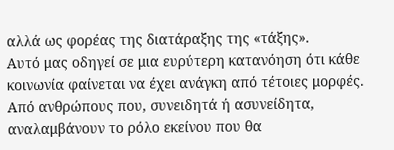αλλά ως φορέας της διατάραξης της «τάξης».
Αυτό μας οδηγεί σε μια ευρύτερη κατανόηση ότι κάθε κοινωνία φαίνεται να έχει ανάγκη από τέτοιες μορφές. Από ανθρώπους που, συνειδητά ή ασυνείδητα, αναλαμβάνουν το ρόλο εκείνου που θα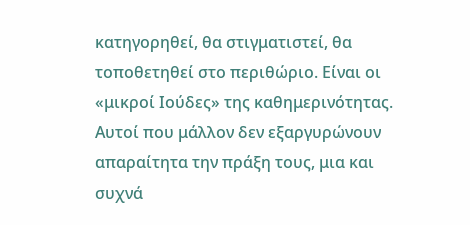κατηγορηθεί, θα στιγματιστεί, θα τοποθετηθεί στο περιθώριο. Είναι οι «μικροί Ιούδες» της καθημερινότητας. Αυτοί που μάλλον δεν εξαργυρώνουν απαραίτητα την πράξη τους, μια και συχνά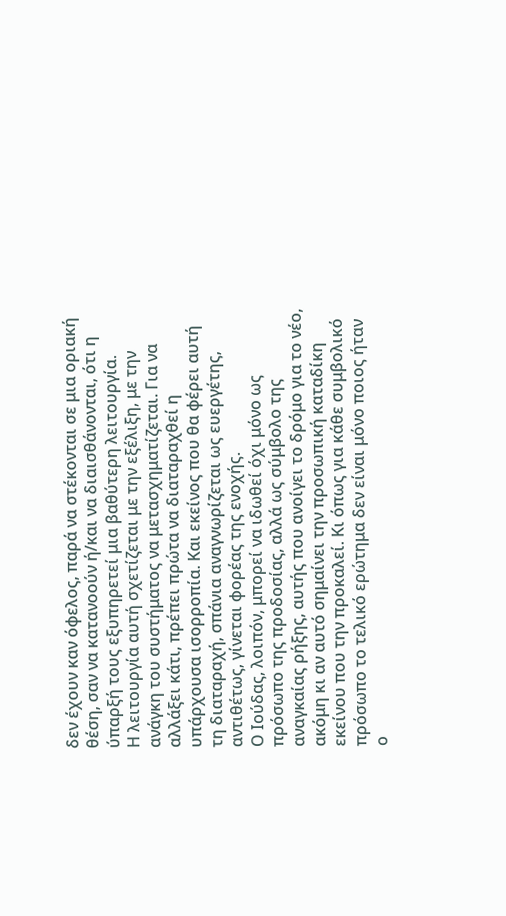δεν έχουν καν όφελος, παρά να στέκονται σε μια οριακή θέση, σαν να κατανοούν ή/και να διαισθάνονται, ότι η ύπαρξή τους εξυπηρετεί μια βαθύτερη λειτουργία.
Η λειτουργία αυτή σχετίζεται με την εξέλιξη, με την ανάγκη του συστήματος να μετασχηματίζεται. Για να αλλάξει κάτι, πρέπει πρώτα να διαταραχθεί η υπάρχουσα ισορροπία. Και εκείνος που θα φέρει αυτή τη διαταραχή, σπάνια αναγνωρίζεται ως ευεργέτης, αντιθέτως, γίνεται φορέας της ενοχής.
Ο Ιούδας, λοιπόν, μπορεί να ιδωθεί όχι μόνο ως πρόσωπο της προδοσίας, αλλά ως σύμβολο της αναγκαίας ρήξης, αυτής που ανοίγει το δρόμο για το νέο, ακόμη κι αν αυτό σημαίνει την προσωπική καταδίκη εκείνου που την προκαλεί. Κι όπως για κάθε συμβολικό πρόσωπο το τελικό ερώτημα δεν είναι μόνο ποιος ήταν ο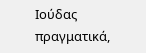Ιούδας πραγματικά,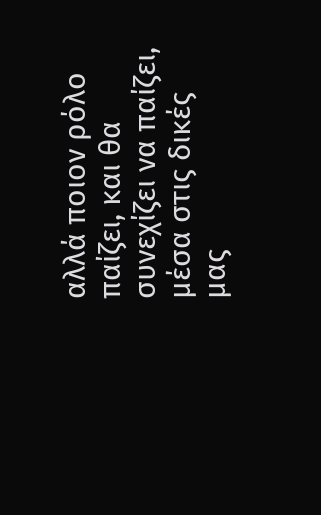αλλά ποιον ρόλο παίζει, και θα συνεχίζει να παίζει, μέσα στις δικές μας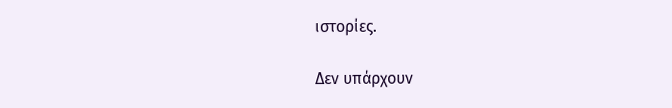ιστορίες.

Δεν υπάρχουν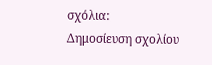σχόλια:
Δημοσίευση σχολίου